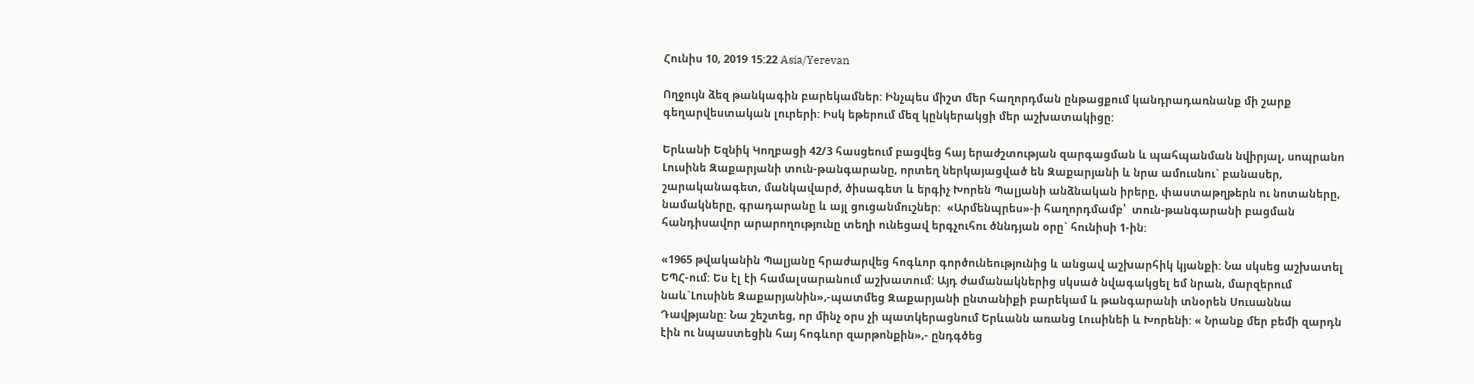Հունիս 10, 2019 15:22 Asia/Yerevan

Ողջույն ձեզ թանկագին բարեկամներ: Ինչպես միշտ մեր հաղորդման ընթացքում կանդրադառնանք մի շարք գեղարվեստական լուրերի: Իսկ եթերում մեզ կընկերակցի մեր աշխատակիցը:

Երևանի Եզնիկ Կողբացի 42/3 հասցեում բացվեց հայ երաժշտության զարգացման և պահպանման նվիրյալ, սոպրանո Լուսինե Զաքարյանի տուն-թանգարանը, որտեղ ներկայացված են Զաքարյանի և նրա ամուսնու` բանասեր, շարականագետ, մանկավարժ, ծիսագետ և երգիչ Խորեն Պալյանի անձնական իրերը, փաստաթղթերն ու նոտաները, նամակները, գրադարանը և այլ ցուցանմուշներ:  «Արմենպրես»-ի հաղորդմամբ՝  տուն-թանգարանի բացման հանդիսավոր արարողությունը տեղի ունեցավ երգչուհու ծննդյան օրը` հունիսի 1-ին:

«1965 թվականին Պալյանը հրաժարվեց հոգևոր գործունեությունից և անցավ աշխարհիկ կյանքի: Նա սկսեց աշխատել ԵՊՀ-ում: Ես էլ էի համալսարանում աշխատում: Այդ ժամանակներից սկսած նվագակցել եմ նրան, մարզերում նաև`Լուսինե Զաքարյանին»,-պատմեց Զաքարյանի ընտանիքի բարեկամ և թանգարանի տնօրեն Սուսաննա Դավթյանը: Նա շեշտեց, որ մինչ օրս չի պատկերացնում Երևանն առանց Լուսինեի և Խորենի: « Նրանք մեր բեմի զարդն էին ու նպաստեցին հայ հոգևոր զարթոնքին»,- ընդգծեց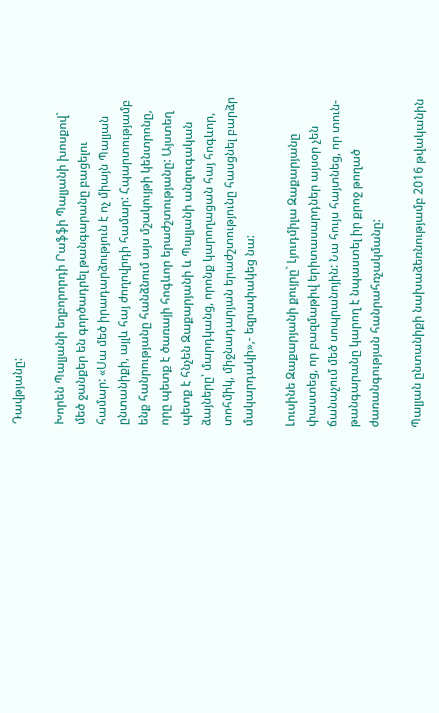Դավթյանը:

Խորեն Պալյանի եղբորորդի Րաֆֆի Պալյանի խոսքով` մեծ ջանքեր են գործադրել թանգարանը բացելու համար: «Սա մեծ իրադարձություն է ոչ միայն Պալյան ընտանիքի, այլև հայ ժողովրդի համար: Հպարտությամբ ենք հանրությանը հանձնում այս մշակույթի կենտրոնը, որը պետք է ծառայի հոգևոր երաժշտությանը: Այստեղ պետք է հնչեն Զաքարյանի և Պալյանի անզուգական ձայները՝ մարդկանց, որոնք կարողացան հայ հոգևոր, տոհմիկ, միջնադարյան երաժշտությունը հասցնել բարձր մակարդակի»,- եզրափակեց նա:

Լուսինե Զաքարյանի քույրը` Լյուդմիլա Զաքարյանը փաստեց, որ բազմաթիվ երիտասարդներ այսօր չեն ճանաչում մեծ սոպրանոյին: Նա հույս հայտնեց, որ տուն-թանգարանը կարող է նպաստել իր քրոջ թողած ժառանգության հանրահռչակմանը:

Պալյան ընտանիքի նախաձեռնությամբ 2016 թվականին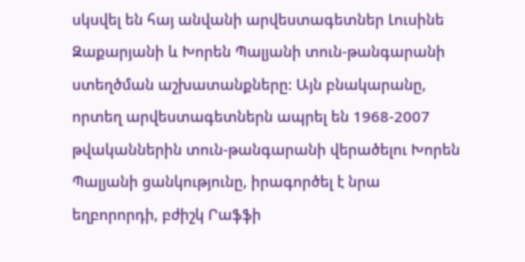սկսվել են հայ անվանի արվեստագետներ Լուսինե Զաքարյանի և Խորեն Պալյանի տուն-թանգարանի ստեղծման աշխատանքները: Այն բնակարանը, որտեղ արվեստագետներն ապրել են 1968-2007 թվականներին տուն-թանգարանի վերածելու Խորեն Պալյանի ցանկությունը, իրագործել է նրա եղբորորդի, բժիշկ Րաֆֆի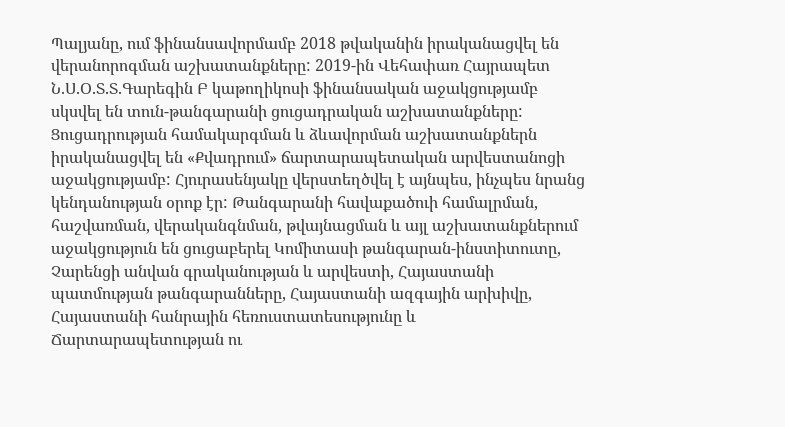Պալյանը, ում ֆինանսավորմամբ 2018 թվականին իրականացվել են վերանորոգման աշխատանքները: 2019-ին Վեհափառ Հայրապետ Ն.Ս.Օ.Տ.Տ.Գարեգին Բ կաթողիկոսի ֆինանսական աջակցությամբ սկսվել են տուն-թանգարանի ցուցադրական աշխատանքները: Ցուցադրության համակարգման և ձևավորման աշխատանքներն իրականացվել են «Քվադրում» ճարտարապետական արվեստանոցի աջակցությամբ: Հյուրասենյակը վերստեղծվել է այնպես, ինչպես նրանց կենդանության օրոք էր: Թանգարանի հավաքածուի համալրման, հաշվառման, վերականգնման, թվայնացման և այլ աշխատանքներում աջակցություն են ցուցաբերել Կոմիտասի թանգարան-ինստիտուտը, Չարենցի անվան գրականության և արվեստի, Հայաստանի պատմության թանգարանները, Հայաստանի ազգային արխիվը, Հայաստանի հանրային հեռուստատեսությունը և Ճարտարապետության ու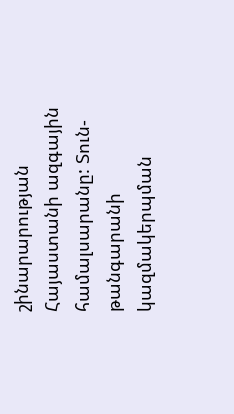շինարարության Հայաստանի ազգային համալսարանը: Տուն-թանգարանի կազմակերպման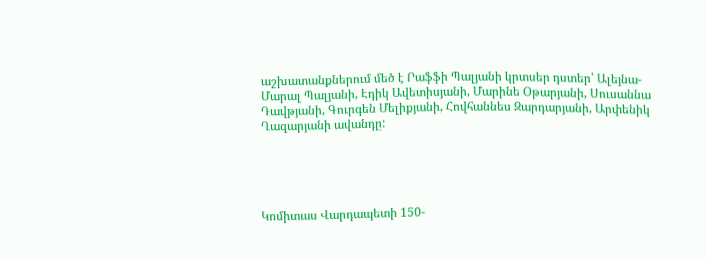աշխատանքներում մեծ է Րաֆֆի Պալյանի կրտսեր դստեր՝ Ալեյնա-Մարալ Պալյանի, Էդիկ Ավետիսյանի, Մարինե Օթարյանի, Սուսաննա Դավթյանի, Գուրգեն Մելիքյանի, Հովհաննես Զարդարյանի, Արփենիկ Ղազարյանի ավանդը:





Կոմիտաս Վարդապետի 150-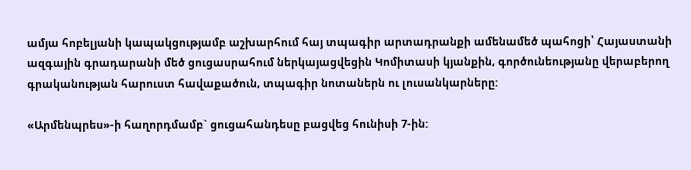ամյա հոբելյանի կապակցությամբ աշխարհում հայ տպագիր արտադրանքի ամենամեծ պահոցի՝ Հայաստանի ազգային գրադարանի մեծ ցուցասրահում ներկայացվեցին Կոմիտասի կյանքին, գործունեությանը վերաբերող գրականության հարուստ հավաքածուն, տպագիր նոտաներն ու լուսանկարները:

«Արմենպրես»-ի հաղորդմամբ` ցուցահանդեսը բացվեց հունիսի 7-ին: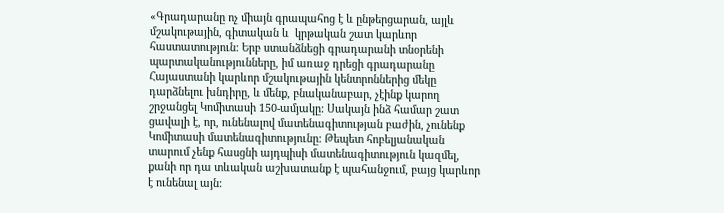«Գրադարանը ոչ միայն գրապահոց է և ընթերցարան, այլև մշակութային, գիտական և  կրթական շատ կարևոր հաստատություն: Երբ ստանձնեցի գրադարանի տնօրենի պարտականությունները, իմ առաջ դրեցի գրադարանը Հայաստանի կարևոր մշակութային կենտրոններից մեկը դարձնելու խնդիրը, և մենք, բնականաբար, չէինք կարող շրջանցել Կոմիտասի 150-ամյակը: Սակայն ինձ համար շատ ցավալի է, որ, ունենալով մատենագիտության բաժին, չունենք Կոմիտասի մատենագիտությունը: Թեպետ հոբելյանական տարում չենք հասցնի այդպիսի մատենագիտություն կազմել, քանի որ դա տևական աշխատանք է պահանջում, բայց կարևոր է ունենալ այն: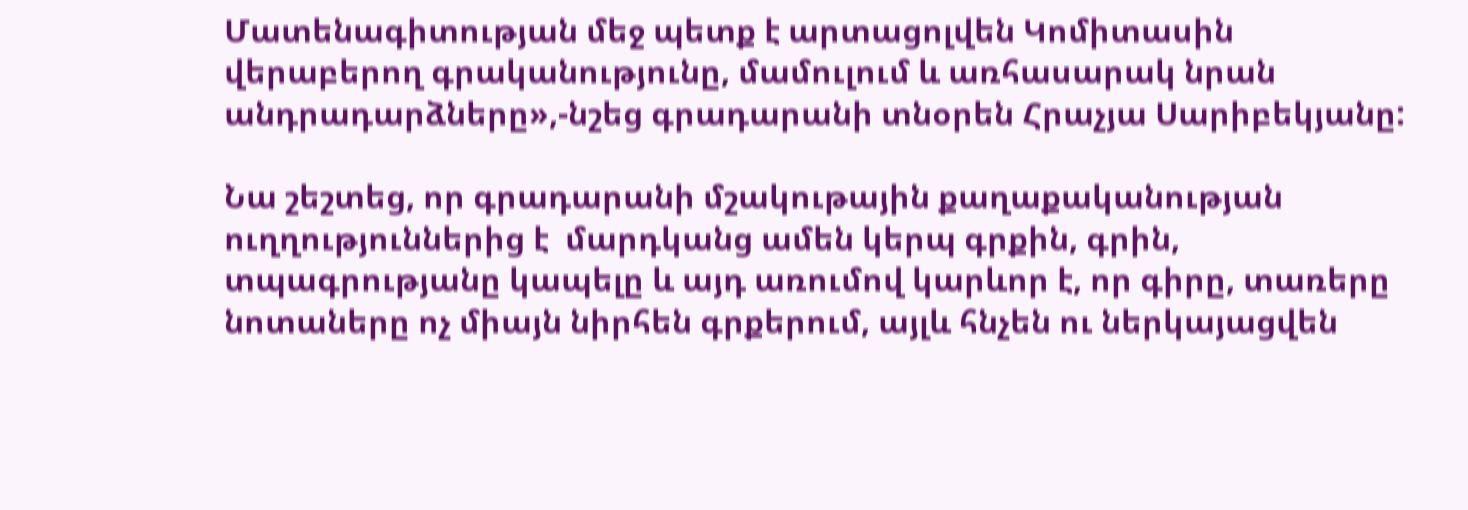Մատենագիտության մեջ պետք է արտացոլվեն Կոմիտասին վերաբերող գրականությունը, մամուլում և առհասարակ նրան անդրադարձները»,-նշեց գրադարանի տնօրեն Հրաչյա Սարիբեկյանը:

Նա շեշտեց, որ գրադարանի մշակութային քաղաքականության ուղղություններից է  մարդկանց ամեն կերպ գրքին, գրին, տպագրությանը կապելը և այդ առումով կարևոր է, որ գիրը, տառերը նոտաները ոչ միայն նիրհեն գրքերում, այլև հնչեն ու ներկայացվեն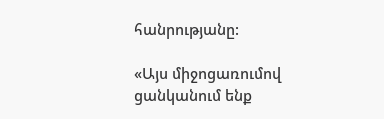հանրությանը:

«Այս միջոցառումով ցանկանում ենք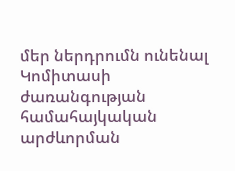մեր ներդրումն ունենալ Կոմիտասի  ժառանգության համահայկական արժևորման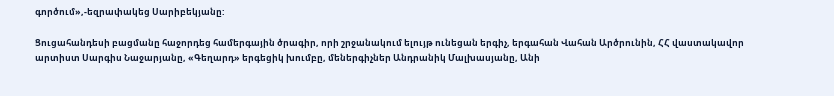գործում»,-եզրափակեց Սարիբեկյանը:

Ցուցահանդեսի բացմանը հաջորդեց համերգային ծրագիր, որի շրջանակում ելույթ ունեցան երգիչ, երգահան Վահան Արծրունին, ՀՀ վաստակավոր արտիստ Սարգիս Նաջարյանը, «Գեղարդ» երգեցիկ խումբը, մեներգիչներ Անդրանիկ Մալխասյանը, Անի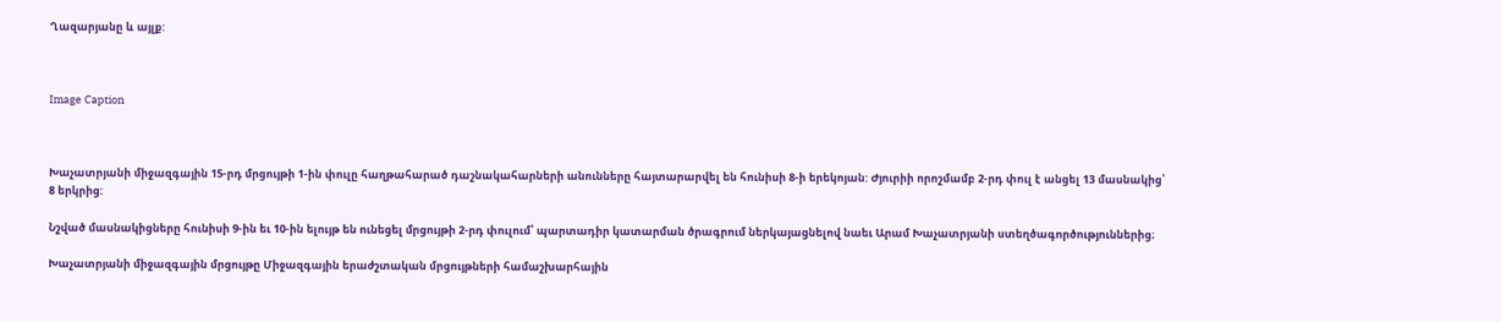Ղազարյանը և այլք:



Image Caption



Խաչատրյանի միջազգային 15-րդ մրցույթի 1-ին փուլը հաղթահարած դաշնակահարների անունները հայտարարվել են հունիսի 8-ի երեկոյան: Ժյուրիի որոշմամբ 2-րդ փուլ է անցել 13 մասնակից՝ 8 երկրից:

Նշված մասնակիցները հունիսի 9-ին եւ 10-ին ելույթ են ունեցել մրցույթի 2-րդ փուլում՝ պարտադիր կատարման ծրագրում ներկայացնելով նաեւ Արամ Խաչատրյանի ստեղծագործություններից։

Խաչատրյանի միջազգային մրցույթը Միջազգային երաժշտական մրցույթների համաշխարհային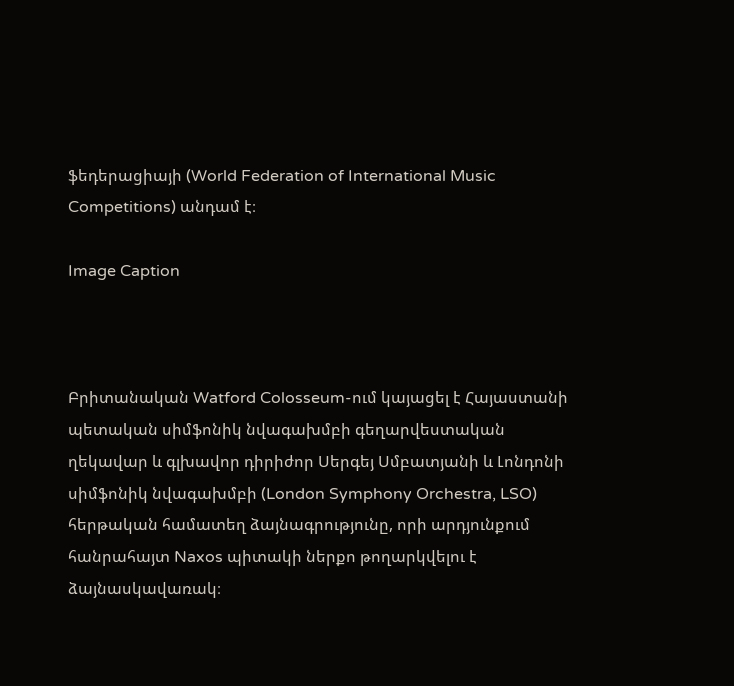ֆեդերացիայի (World Federation of International Music Competitions) անդամ է։

Image Caption



Բրիտանական Watford Colosseum-ում կայացել է Հայաստանի պետական սիմֆոնիկ նվագախմբի գեղարվեստական ղեկավար և գլխավոր դիրիժոր Սերգեյ Սմբատյանի և Լոնդոնի սիմֆոնիկ նվագախմբի (London Symphony Orchestra, LSO) հերթական համատեղ ձայնագրությունը, որի արդյունքում հանրահայտ Naxos պիտակի ներքո թողարկվելու է ձայնասկավառակ։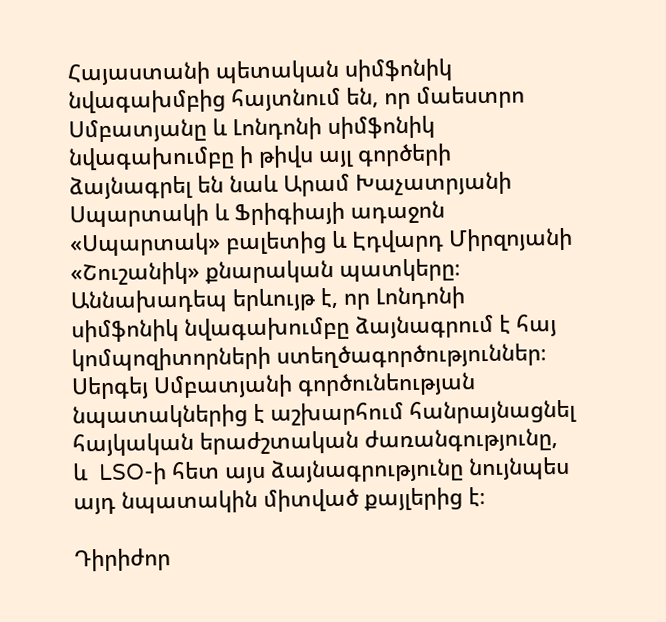Հայաստանի պետական սիմֆոնիկ նվագախմբից հայտնում են, որ մաեստրո Սմբատյանը և Լոնդոնի սիմֆոնիկ նվագախումբը ի թիվս այլ գործերի ձայնագրել են նաև Արամ Խաչատրյանի Սպարտակի և Ֆրիգիայի ադաջոն «Սպարտակ» բալետից և Էդվարդ Միրզոյանի «Շուշանիկ» քնարական պատկերը։ Աննախադեպ երևույթ է, որ Լոնդոնի սիմֆոնիկ նվագախումբը ձայնագրում է հայ կոմպոզիտորների ստեղծագործություններ։ Սերգեյ Սմբատյանի գործունեության նպատակներից է աշխարհում հանրայնացնել հայկական երաժշտական ժառանգությունը, և  LSO-ի հետ այս ձայնագրությունը նույնպես այդ նպատակին միտված քայլերից է։

Դիրիժոր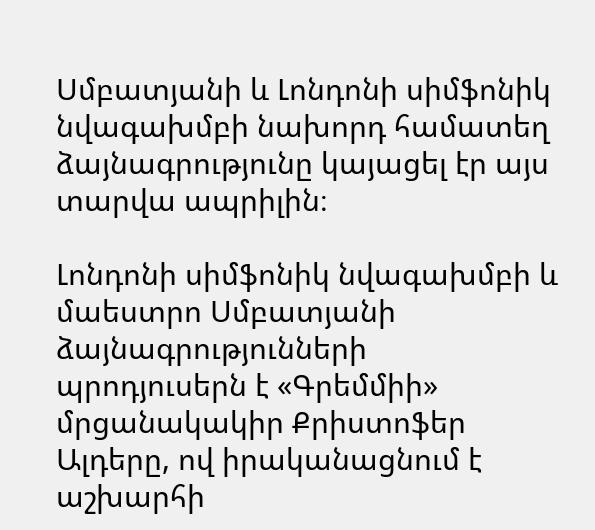Սմբատյանի և Լոնդոնի սիմֆոնիկ նվագախմբի նախորդ համատեղ ձայնագրությունը կայացել էր այս տարվա ապրիլին։

Լոնդոնի սիմֆոնիկ նվագախմբի և մաեստրո Սմբատյանի ձայնագրությունների պրոդյուսերն է «Գրեմմիի» մրցանակակիր Քրիստոֆեր Ալդերը, ով իրականացնում է աշխարհի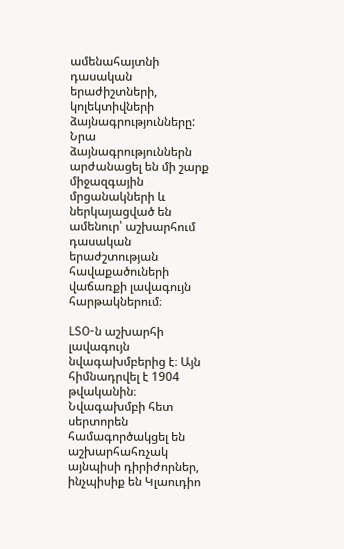ամենահայտնի դասական երաժիշտների, կոլեկտիվների ձայնագրությունները: Նրա ձայնագրություններն արժանացել են մի շարք միջազգային մրցանակների և ներկայացված են ամենուր՝ աշխարհում դասական երաժշտության հավաքածուների վաճառքի լավագույն հարթակներում։

LSO-ն աշխարհի լավագույն նվագախմբերից է։ Այն հիմնադրվել է 1904 թվականին։ Նվագախմբի հետ սերտորեն համագործակցել են աշխարհահռչակ այնպիսի դիրիժորներ, ինչպիսիք են Կլաուդիո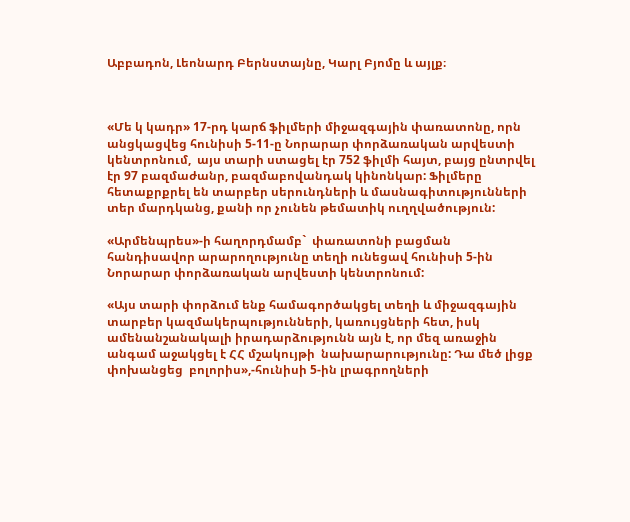Աբբադոն, Լեոնարդ Բերնստայնը, Կարլ Բյոմը և այլք։



«Մե կ կադր» 17-րդ կարճ ֆիլմերի միջազգային փառատոնը, որն անցկացվեց հունիսի 5-11-ը Նորարար փորձառական արվեստի կենտրոնում,  այս տարի ստացել էր 752 ֆիլմի հայտ, բայց ընտրվել էր 97 բազմաժանր, բազմաբովանդակ կինոնկար: Ֆիլմերը հետաքրքրել են տարբեր սերունդների և մասնագիտությունների տեր մարդկանց, քանի որ չունեն թեմատիկ ուղղվածություն:

«Արմենպրես»-ի հաղորդմամբ`  փառատոնի բացման հանդիսավոր արարողությունը տեղի ունեցավ հունիսի 5-ին Նորարար փորձառական արվեստի կենտրոնում:

«Այս տարի փորձում ենք համագործակցել տեղի և միջազգային տարբեր կազմակերպությունների, կառույցների հետ, իսկ ամենանշանակալի իրադարձությունն այն է, որ մեզ առաջին անգամ աջակցել է ՀՀ մշակույթի  նախարարությունը: Դա մեծ լիցք փոխանցեց  բոլորիս»,-հունիսի 5-ին լրագրողների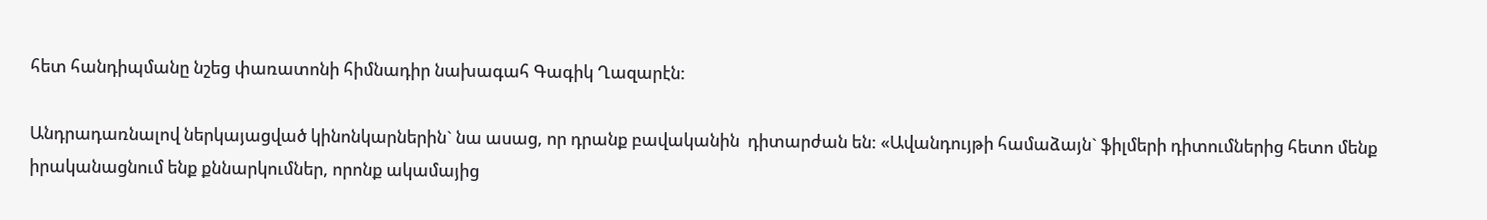հետ հանդիպմանը նշեց փառատոնի հիմնադիր նախագահ Գագիկ Ղազարէն:

Անդրադառնալով ներկայացված կինոնկարներին` նա ասաց, որ դրանք բավականին  դիտարժան են: «Ավանդույթի համաձայն` ֆիլմերի դիտումներից հետո մենք իրականացնում ենք քննարկումներ, որոնք ակամայից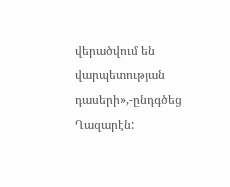վերածվում են վարպետության դասերի»,-ընդգծեց Ղազարէն: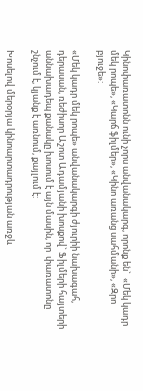Կինոփառատոնն ունի չորս անվանակարգ, որոնք են`  «Մեկ կադր մեկ րոպե», «Կարճ ֆիլմեր», «Կինո առանց սահմանի», «Զրո բյուջե»:

«Մեկ կադր մեկ րոպե» անվանակարգի ժյուրիի նախագահ, դերասան, ռեժիսոր Աշոտ Ադամյանի խոսքով` Ֆիլմերի հայտերի աննախադեպ քանակը խոսում է այն մասին, որ  փառատոնը շնչում է, կյանք է առնում, քայլում է:

Խոսելով մերօրյա կինոարտադրության առջև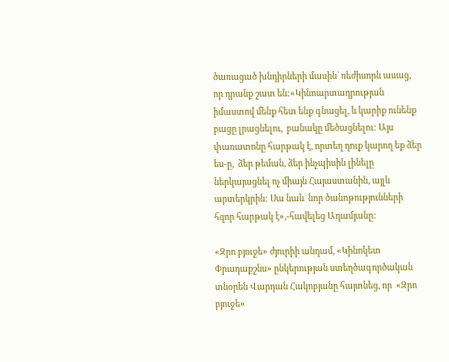ծառացած խնդիրների մասին` ռեժիսորն ասաց, որ դրանք շատ են:«Կինոարտադրության իմաստով մենք հետ ենք գնացել, և կարիք ունենք բացը լրացնելու,  բանակը մեծացնելու: Այս փառատոնը հարթակ է, որտեղ դուք կարող եք ձեր ես-ը,  ձեր թեման, ձեր ինչպիսին լինելը ներկայացնել ոչ միայն Հայաստանին, այլև արտերկրին: Սա նաև  նոր ծանոթությունների հզոր հարթակ է»,-հավելեց Ադամյանը:

«Զրո բյուջե» ժյուրիի անդամ, «Կինոկետ Փրադաքշնս» ընկերության ստեղծագործական տնօրեն Վարդան Հակոբյանը հայտնեց, որ  «Զրո բյուջե»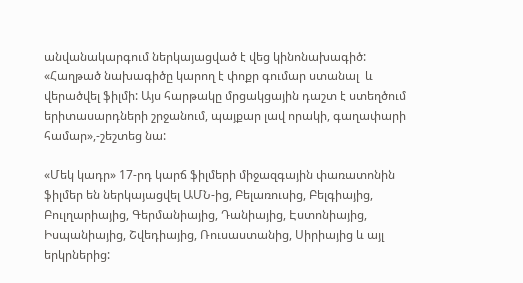անվանակարգում ներկայացված է վեց կինոնախագիծ: «Հաղթած նախագիծը կարող է փոքր գումար ստանալ  և վերածվել ֆիլմի: Այս հարթակը մրցակցային դաշտ է ստեղծում երիտասարդների շրջանում, պայքար լավ որակի, գաղափարի համար»,-շեշտեց նա:

«Մեկ կադր» 17-րդ կարճ ֆիլմերի միջազգային փառատոնին ֆիլմեր են ներկայացվել ԱՄՆ-ից, Բելառուսից, Բելգիայից, Բուլղարիայից, Գերմանիայից, Դանիայից, Էստոնիայից, Իսպանիայից, Շվեդիայից, Ռուսաստանից, Սիրիայից և այլ երկրներից: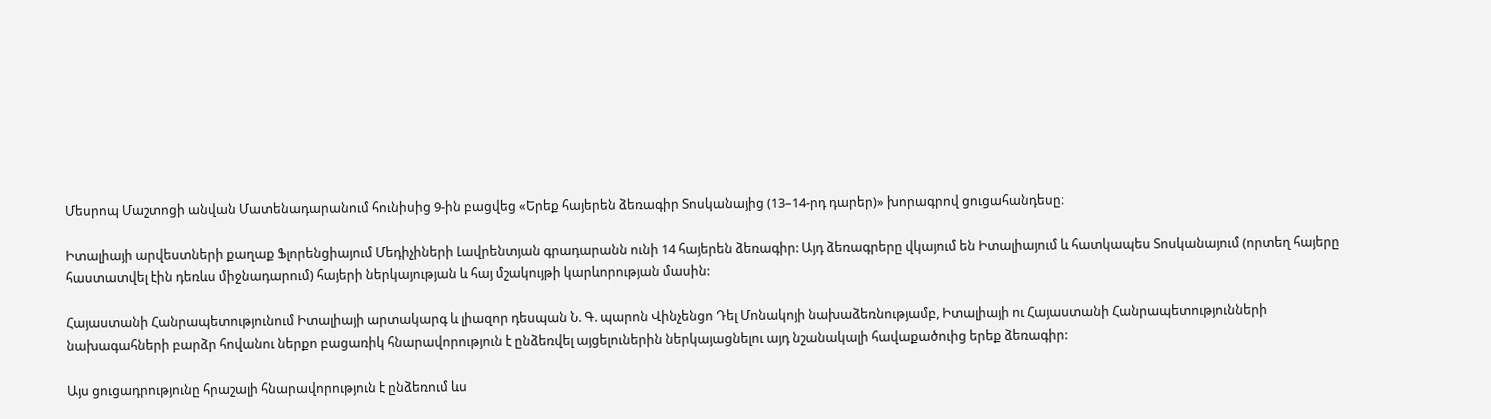Մեսրոպ Մաշտոցի անվան Մատենադարանում հունիսից 9-ին բացվեց «Երեք հայերեն ձեռագիր Տոսկանայից (13–14-րդ դարեր)» խորագրով ցուցահանդեսը։

Իտալիայի արվեստների քաղաք Ֆլորենցիայում Մեդիչիների Լավրենտյան գրադարանն ունի 14 հայերեն ձեռագիր: Այդ ձեռագրերը վկայում են Իտալիայում և հատկապես Տոսկանայում (որտեղ հայերը հաստատվել էին դեռևս միջնադարում) հայերի ներկայության և հայ մշակույթի կարևորության մասին:

Հայաստանի Հանրապետությունում Իտալիայի արտակարգ և լիազոր դեսպան Ն. Գ. պարոն Վինչենցո Դել Մոնակոյի նախաձեռնությամբ, Իտալիայի ու Հայաստանի Հանրապետությունների նախագահների բարձր հովանու ներքո բացառիկ հնարավորություն է ընձեռվել այցելուներին ներկայացնելու այդ նշանակալի հավաքածուից երեք ձեռագիր:

Այս ցուցադրությունը հրաշալի հնարավորություն է ընձեռում ևս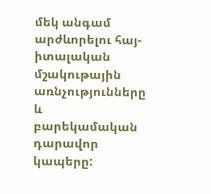մեկ անգամ արժևորելու հայ-իտալական մշակութային առնչությունները և բարեկամական դարավոր կապերը: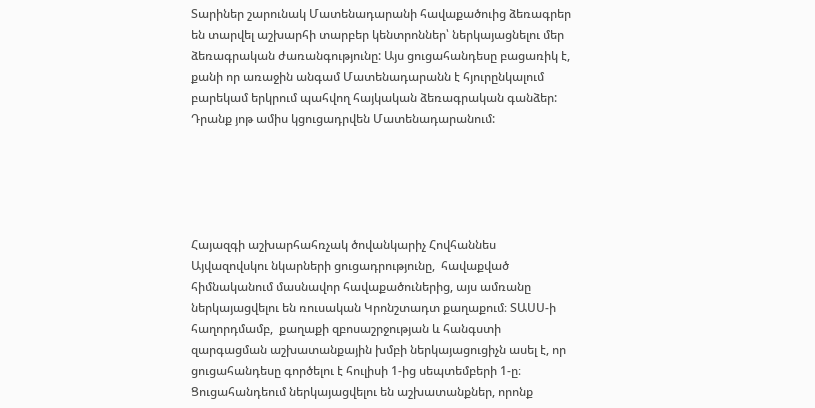Տարիներ շարունակ Մատենադարանի հավաքածուից ձեռագրեր են տարվել աշխարհի տարբեր կենտրոններ՝ ներկայացնելու մեր ձեռագրական ժառանգությունը: Այս ցուցահանդեսը բացառիկ է, քանի որ առաջին անգամ Մատենադարանն է հյուրընկալում բարեկամ երկրում պահվող հայկական ձեռագրական գանձեր: Դրանք յոթ ամիս կցուցադրվեն Մատենադարանում:





Հայազգի աշխարհահռչակ ծովանկարիչ Հովհաննես Այվազովսկու նկարների ցուցադրությունը,  հավաքված հիմնականում մասնավոր հավաքածուներից, այս ամռանը ներկայացվելու են ռուսական Կրոնշտադտ քաղաքում։ ՏԱՍՍ-ի հաղորդմամբ,  քաղաքի զբոսաշրջության և հանգստի զարգացման աշխատանքային խմբի ներկայացուցիչն ասել է, որ ցուցահանդեսը գործելու է հուլիսի 1-ից սեպտեմբերի 1-ը։ Ցուցահանդեում ներկայացվելու են աշխատանքներ, որոնք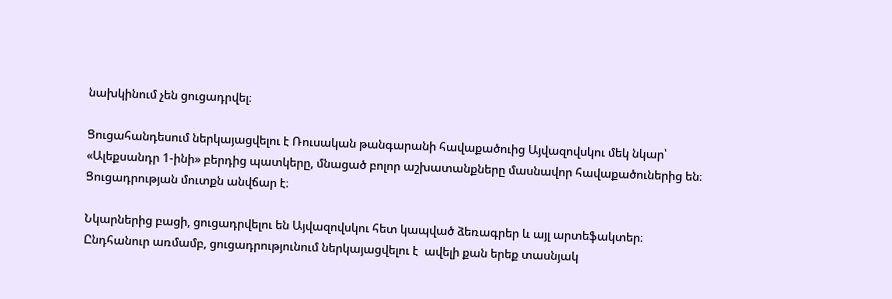նախկինում չեն ցուցադրվել։

Ցուցահանդեսում ներկայացվելու է Ռուսական թանգարանի հավաքածուից Այվազովսկու մեկ նկար՝ «Ալեքսանդր 1-ինի» բերդից պատկերը, մնացած բոլոր աշխատանքները մասնավոր հավաքածուներից են։ Ցուցադրության մուտքն անվճար է։

Նկարներից բացի, ցուցադրվելու են Այվազովսկու հետ կապված ձեռագրեր և այլ արտեֆակտեր։ Ընդհանուր առմամբ, ցուցադրությունում ներկայացվելու է  ավելի քան երեք տասնյակ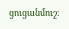ցուցանմուշ։